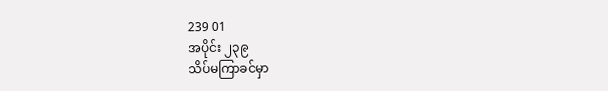239 01
အပိုင်း ၂၃၉
သိပ်မကြာခင်မှာ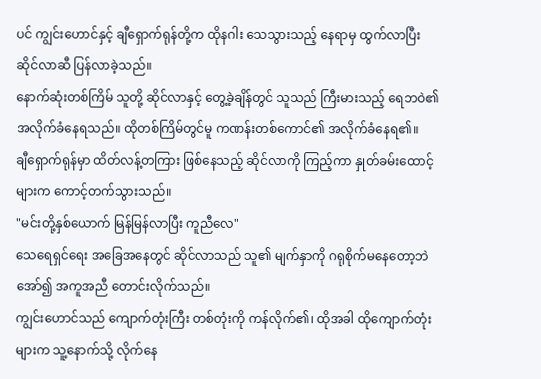ပင် ကျွင်းဟောင်နှင့် ချီရှောက်ရုန်တို့က ထိုနဂါး သေသွားသည့် နေရာမှ ထွက်လာပြီး ဆိုင်လာဆီ ပြန်လာခဲ့သည်။
နောက်ဆုံးတစ်ကြိမ် သူတို့ ဆိုင်လာနှင့် တွေ့ခဲ့ချိန်တွင် သူသည် ကြီးမားသည့် ရေဘဝဲ၏ အလိုက်ခံနေရသည်။ ထိုတစ်ကြိမ်တွင်မူ ကဏန်းတစ်ကောင်၏ အလိုက်ခံနေရ၏။
ချီရှောက်ရုန်မှာ ထိတ်လန့်တကြား ဖြစ်နေသည့် ဆိုင်လာကို ကြည့်ကာ နှုတ်ခမ်းထောင့်များက ကောင့်တက်သွားသည်။
"မင်းတို့နှစ်ယောက် မြန်မြန်လာပြီး ကူညီလေ"
သေရေရှင်ရေး အခြေအနေတွင် ဆိုင်လာသည် သူ၏ မျက်နှာကို ဂရုစိုက်မနေတော့ဘဲ အော်၍ အကူအညီ တောင်းလိုက်သည်။
ကျွင်းဟောင်သည် ကျောက်တုံးကြီး တစ်တုံးကို ကန်လိုက်၏၊ ထိုအခါ ထိုကျောက်တုံးများက သူ့နောက်သို့ လိုက်နေ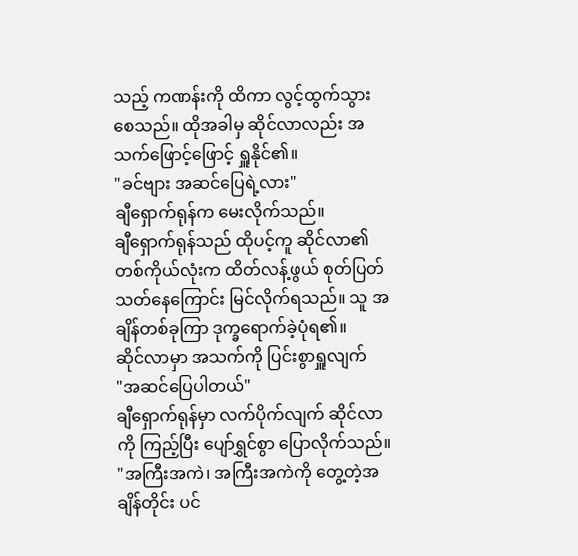သည့် ကဏန်းကို ထိကာ လွင့်ထွက်သွားစေသည်။ ထိုအခါမှ ဆိုင်လာလည်း အသက်ဖြောင့်ဖြောင့် ရှူနိုင်၏။
"ခင်ဗျား အဆင်ပြေရဲ့လား"
ချီရှောက်ရုန်က မေးလိုက်သည်။
ချီရှောက်ရုန်သည် ထိုပင့်ကူ ဆိုင်လာ၏ တစ်ကိုယ်လုံးက ထိတ်လန့်ဖွယ် စုတ်ပြတ်သတ်နေကြောင်း မြင်လိုက်ရသည်။ သူ အချိန်တစ်ခုကြာ ဒုက္ခရောက်ခဲ့ပုံရ၏။
ဆိုင်လာမှာ အသက်ကို ပြင်းစွာရှူလျက်
"အဆင်ပြေပါတယ်"
ချီရှောက်ရုန်မှာ လက်ပိုက်လျက် ဆိုင်လာကို ကြည့်ပြီး ပျော်ရွှင်စွာ ပြောလိုက်သည်။
"အကြီးအကဲ၊ အကြီးအကဲကို တွေ့တဲ့အချိန်တိုင်း ပင်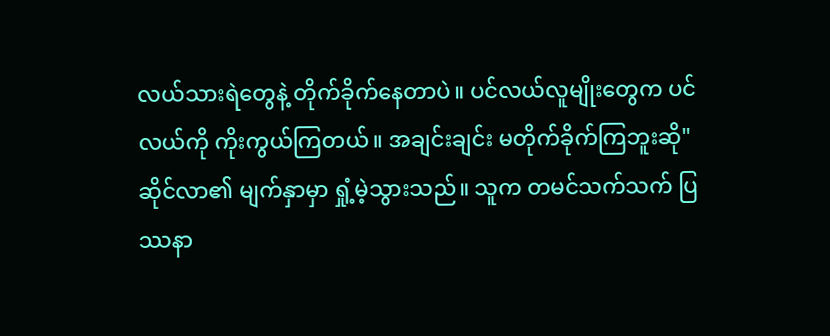လယ်သားရဲတွေနဲ့ တိုက်ခိုက်နေတာပဲ။ ပင်လယ်လူမျိုးတွေက ပင်လယ်ကို ကိုးကွယ်ကြတယ်။ အချင်းချင်း မတိုက်ခိုက်ကြဘူးဆို"
ဆိုင်လာ၏ မျက်နှာမှာ ရှုံ့မဲ့သွားသည်။ သူက တမင်သက်သက် ပြဿနာ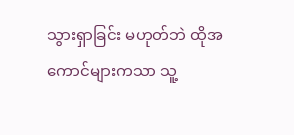သွားရှာခြင်း မဟုတ်ဘဲ ထိုအကောင်များကသာ သူ့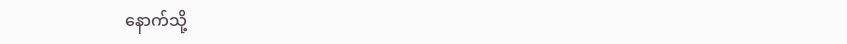နောက်သို့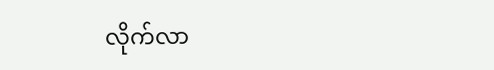လိုက်လာ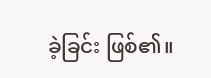ခဲ့ခြင်း ဖြစ်၏။